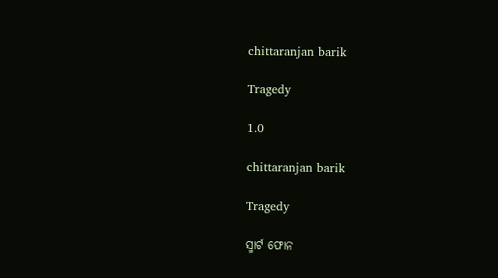chittaranjan barik

Tragedy

1.0

chittaranjan barik

Tragedy

ସ୍ମାର୍ଟ ଫୋନ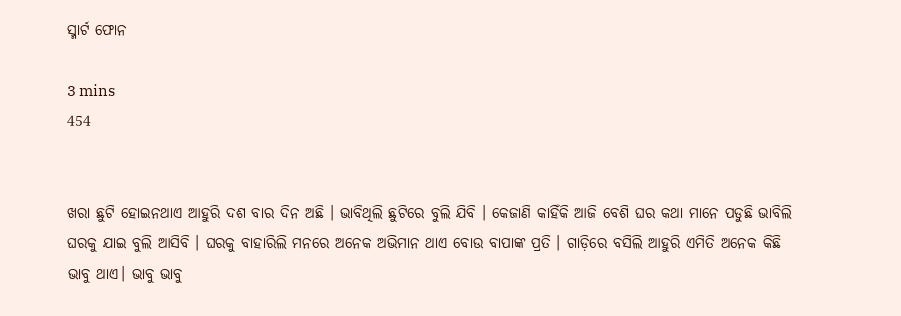ସ୍ମାର୍ଟ ଫୋନ

3 mins
454


ଖରା ଛୁଟି ହୋଇନଥାଏ ଆହୁରି ଦଶ ବାର ଦିନ ଅଛି । ଭାବିଥିଲି ଛୁଟିରେ ବୁଲି ଯିବି । କେଜାଣି କାହିଁକି ଆଜି ବେଶି ଘର କଥା ମାନେ ପଡୁଛି ଭାବିଲି ଘରକୁ ଯାଇ ବୁଲି ଆସିବି । ଘରକୁ ବାହାରିଲି ମନରେ ଅନେକ ଅଭିମାନ ଥାଏ ବୋଉ ବାପାଙ୍କ ପ୍ରତି । ଗାଡ଼ିରେ ବସିଲି ଆହୁରି ଏମିତି ଅନେକ କିଛି ଭାବୁ ଥାଏ। ଭାବୁ ଭାବୁ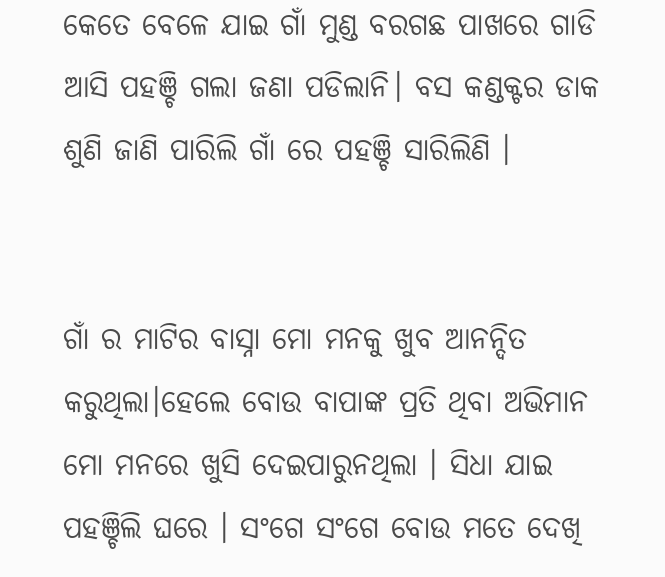କେତେ ବେଳେ ଯାଇ ଗାଁ ମୁଣ୍ଡ ବରଗଛ ପାଖରେ ଗାଡି ଆସି ପହଞ୍ଚି ଗଲା ଜଣା ପଡିଲାନି। ବସ କଣ୍ଡକ୍ଟର ଡାକ ଶୁଣି ଜାଣି ପାରିଲି ଗାଁ ରେ ପହଞ୍ଚି ସାରିଲିଣି ।


ଗାଁ ର ମାଟିର ବାସ୍ନା ମୋ ମନକୁ ଖୁବ ଆନନ୍ଦିତ କରୁଥିଲା।ହେଲେ ବୋଉ ବାପାଙ୍କ ପ୍ରତି ଥିବା ଅଭିମାନ ମୋ ମନରେ ଖୁସି ଦେଇପାରୁନଥିଲା । ସିଧା ଯାଇ ପହଞ୍ଚିଲି ଘରେ । ସଂଗେ ସଂଗେ ବୋଉ ମତେ ଦେଖି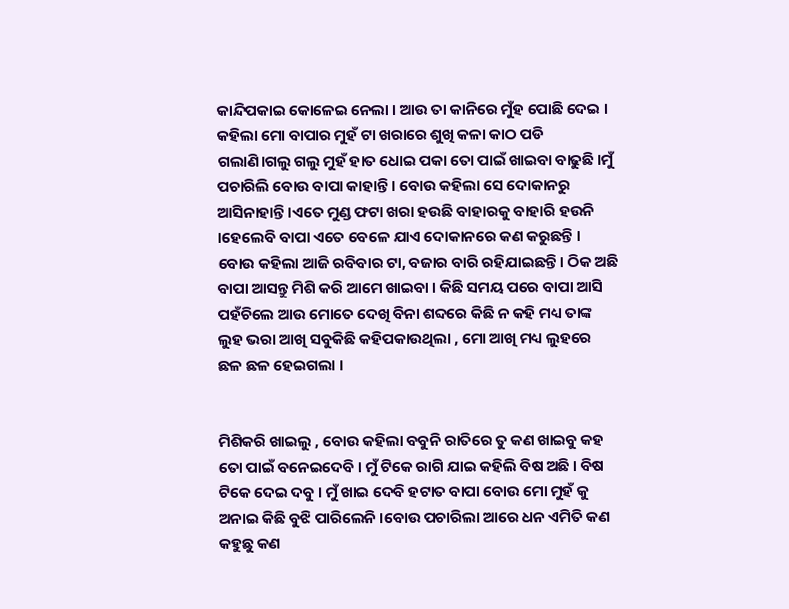କାନ୍ଦିପକାଇ କୋଳେଇ ନେଲା । ଆଉ ତା କାନିରେ ମୁଁହ ପୋଛି ଦେଇ । କହିଲା ମୋ ବାପାର ମୁହଁ ଟା ଖରାରେ ଶୁଖି କଳା କାଠ ପଡି ଗଲାଣି।ଗଲୁ ଗଲୁ ମୁହଁ ହାତ ଧୋଇ ପକା ତୋ ପାଇଁ ଖାଇବା ବାଢୁଛି ।ମୁଁ ପଚାରିଲି ବୋଉ ବାପା କାହାନ୍ତି । ବୋଉ କହିଲା ସେ ଦୋକାନରୁ ଆସିନାହାନ୍ତି ।ଏତେ ମୁଣ୍ଡ ଫଟା ଖରା ହଉଛି ବାହାରକୁ ବାହାରି ହଉନି ।ହେଲେବି ବାପା ଏତେ ବେଳେ ଯାଏ ଦୋକାନରେ କଣ କରୁଛନ୍ତି । ବୋଉ କହିଲା ଆଜି ରବିବାର ଟା, ବଜାର ବାରି ରହିଯାଇଛନ୍ତି। ଠିକ ଅଛି ବାପା ଆସନ୍ତୁ ମିଶି କରି ଆମେ ଖାଇବା । କିଛି ସମୟ ପରେ ବାପା ଆସି ପହଁଚିଲେ ଆଉ ମୋତେ ଦେଖି ବିନା ଶବ୍ଦରେ କିଛି ନ କହି ମଧ୍ୟ ତାଙ୍କ ଲୁହ ଭରା ଆଖି ସବୁକିଛି କହିପକାଉଥିଲା , ମୋ ଆଖି ମଧ୍ୟ ଲୁହରେ ଛଳ ଛଳ ହେଇଗଲା ।


ମିଶିକରି ଖାଇଲୁ , ବୋଉ କହିଲା ବବୁନି ରାତିରେ ତୁ କଣ ଖାଇବୁ କହ ତୋ ପାଇଁ ବନେଇଦେବି । ମୁଁ ଟିକେ ରାଗି ଯାଇ କହିଲି ବିଷ ଅଛି । ବିଷ ଟିକେ ଦେଇ ଦବୁ । ମୁଁ ଖାଇ ଦେବି ହଟାତ ବାପା ବୋଉ ମୋ ମୁହଁ କୁ ଅନାଇ କିଛି ବୁଝି ପାରିଲେନି ।ବୋଉ ପଚାରିଲା ଆରେ ଧନ ଏମିତି କଣ କହୁଛୁ କଣ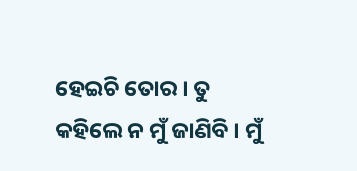ହେଇଚି ତୋର । ତୁ କହିଲେ ନ ମୁଁ ଜାଣିବି । ମୁଁ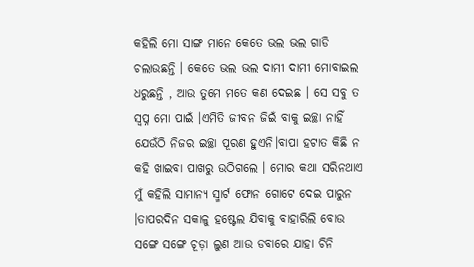କହିଲି ମୋ ସାଙ୍ଗ ମାନେ କେତେ ଭଲ ଭଲ ଗାଡି ଚଲାଉଛନ୍ତି । କେତେ ଭଲ ଭଲ ଦାମୀ ଦାମୀ ମୋବାଇଲ ଧରୁଛନ୍ତି , ଆଉ ତୁମେ ମତେ କଣ ଦେଇଛ । ସେ ସବୁ ତ ସ୍ବପ୍ନ ମୋ ପାଇଁ ।ଏମିତି ଜୀବନ ଜିଇଁ ବାକୁ ଇଚ୍ଛା ନାହିଁ ଯେଉଁଠି ନିଜର ଇଚ୍ଛା ପୂରଣ ହୁଏନି।ବାପା ହଟାତ କିଛି ନ କହି ଖାଇବା ପାଖରୁ ଉଠିଗଲେ । ମୋର କଥା ସରିନଥାଏ ମୁଁ କହିଲି ସାମାନ୍ୟ ସ୍ମାର୍ଟ ଫୋନ ଗୋଟେ ଦେଇ ପାରୁନ ।ତାପରଦିନ ସକାଳୁ ହଷ୍ଟେଲ ଯିବାକୁ ବାହାରିଲି ବୋଉ ସଙ୍ଗେ ସଙ୍ଗେ ଚୂଡ଼ା ଲୁଣ ଆଉ ଡବାରେ ଯାହା ଚିନି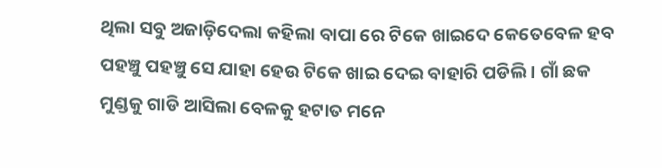ଥିଲା ସବୁ ଅଜାଡ଼ିଦେଲା କହିଲା ବାପା ରେ ଟିକେ ଖାଇଦେ କେତେବେଳ ହବ ପହଞ୍ଚୁ ପହଞ୍ଚୁ ସେ ଯାହା ହେଉ ଟିକେ ଖାଇ ଦେଇ ବାହାରି ପଡିଲି । ଗାଁ ଛକ ମୁଣ୍ଡକୁ ଗାଡି ଆସିଲା ବେଳକୁ ହଟାତ ମନେ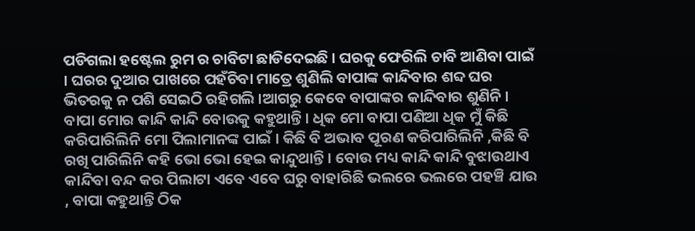ପଡିଗଲା ହଷ୍ଟେଲ ରୁମ ର ଚାବିଟା ଛାଡିଦେଇଛି । ଘରକୁ ଫେରିଲି ଚାବି ଆଣିବା ପାଇଁ । ଘରର ଦୁଆର ପାଖରେ ପହଁଚିବା ମାତ୍ରେ ଶୁଣିଲି ବାପାଙ୍କ କାନ୍ଦିବାର ଶବ୍ଦ ଘର ଭିତରକୁ ନ ପଶି ସେଇଠି ରହିଗଲି ।ଆଗରୁ କେବେ ବାପାଙ୍କର କାନ୍ଦିବାର ଶୁଣିନି । ବାପା ମୋର କାନ୍ଦି କାନ୍ଦି ବୋଉକୁ କହୁଥାନ୍ତି। ଧିକ ମୋ ବାପା ପଣିଆ ଧିକ ମୁଁ କିଛି କରିପାରିଲିନି ମୋ ପିଲାମାନଙ୍କ ପାଇଁ । କିଛି ବି ଅଭାବ ପୂରଣ କରିପାରିଲିନି ,କିଛି ବି ରଖି ପାରିଲିନି କହି ଭୋ ଭୋ ହେଇ କାନ୍ଦୁଥାନ୍ତି । ବୋଉ ମଧ୍ୟ କାନ୍ଦି କାନ୍ଦି ବୁଝାଉଥାଏ କାନ୍ଦିବା ବନ୍ଦ କର ପିଲାଟା ଏବେ ଏବେ ଘରୁ ବାହାରିଛି ଭଲରେ ଭଲରେ ପହଞ୍ଚି ଯାଉ , ବାପା କହୁଥାନ୍ତି ଠିକ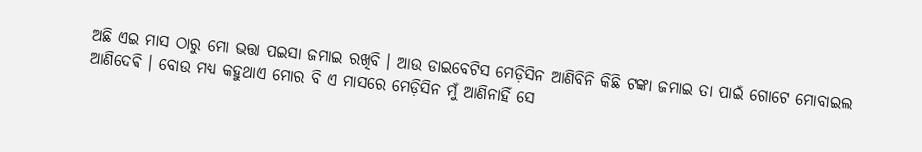ଅଛି ଏଇ ମାସ ଠାରୁ ମୋ ଭତ୍ତା ପଇସା ଜମାଇ ରଖିବି । ଆଉ ଡାଇବେଟିସ ମେଡ଼ିସିନ ଆଣିବିନି କିଛି ଟଙ୍କା ଜମାଇ ତା ପାଇଁ ଗୋଟେ ମୋବାଇଲ ଆଣିଦେଵି । ବୋଉ ମଧ୍ୟ କହୁଥାଏ ମୋର ବି ଏ ମାସରେ ମେଡ଼ିସିନ ମୁଁ ଆଣିନାହିଁ ସେ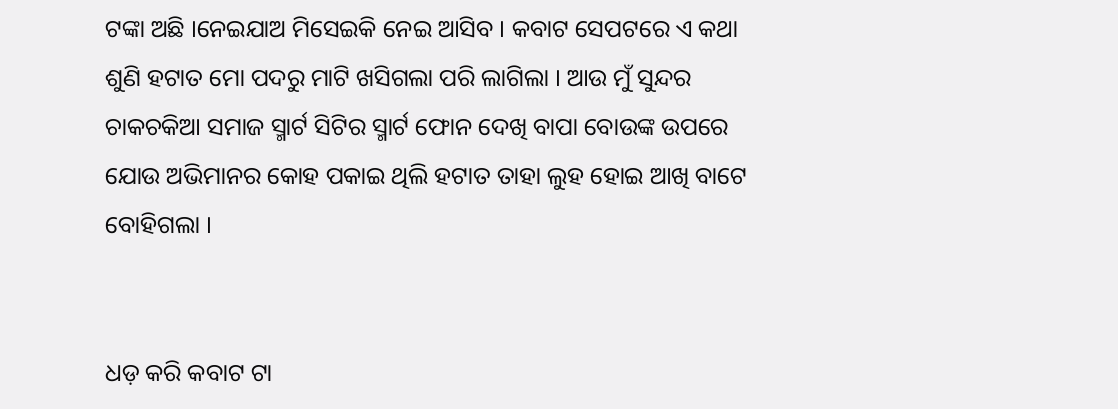ଟଙ୍କା ଅଛି ।ନେଇଯାଅ ମିସେଇକି ନେଇ ଆସିବ । କବାଟ ସେପଟରେ ଏ କଥା ଶୁଣି ହଟାତ ମୋ ପଦରୁ ମାଟି ଖସିଗଲା ପରି ଲାଗିଲା । ଆଉ ମୁଁ ସୁନ୍ଦର ଚାକଚକିଆ ସମାଜ ସ୍ମାର୍ଟ ସିଟିର ସ୍ମାର୍ଟ ଫୋନ ଦେଖି ବାପା ବୋଉଙ୍କ ଉପରେ ଯୋଉ ଅଭିମାନର କୋହ ପକାଇ ଥିଲି ହଟାତ ତାହା ଲୁହ ହୋଇ ଆଖି ବାଟେ ବୋହିଗଲା ।


ଧଡ଼ କରି କବାଟ ଟା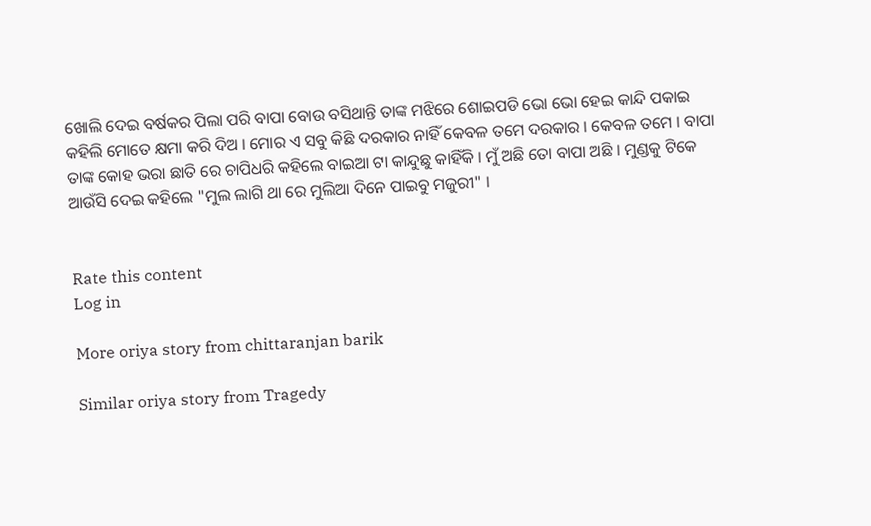ଖୋଲି ଦେଇ ବର୍ଷକର ପିଲା ପରି ବାପା ବୋଉ ବସିଥାନ୍ତି ତାଙ୍କ ମଝିରେ ଶୋଇପଡି ଭୋ ଭୋ ହେଇ କାନ୍ଦି ପକାଇ କହିଲି ମୋତେ କ୍ଷମା କରି ଦିଅ । ମୋର ଏ ସବୁ କିଛି ଦରକାର ନାହିଁ କେବଳ ତମେ ଦରକାର । କେବଳ ତମେ । ବାପା ତାଙ୍କ କୋହ ଭରା ଛାତି ରେ ଚାପିଧରି କହିଲେ ବାଇଆ ଟା କାନ୍ଦୁଛୁ କାହିଁକି । ମୁଁ ଅଛି ତୋ ବାପା ଅଛି । ମୁଣ୍ଡକୁ ଟିକେ ଆଉଁସି ଦେଇ କହିଲେ "ମୁଲ ଲାଗି ଥା ରେ ମୁଲିଆ ଦିନେ ପାଇବୁ ମଜୁରୀ" ।


Rate this content
Log in

More oriya story from chittaranjan barik

Similar oriya story from Tragedy